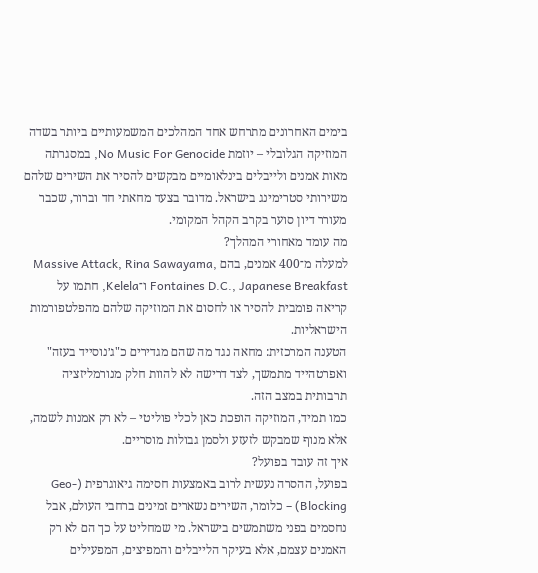בימים האחרונים מתרחש אחד המהלכים המשמעותיים ביותר בשדה המוזיקה הגלובלי – יוזמת No Music For Genocide, במסגרתה מאות אמנים ולייבלים בינלאומיים מבקשים להסיר את השירים שלהם משירותי סטרימינג בישראל. מדובר בצעד מחאתי חד וברור, שכבר מעורר דיון סוער בקרב הקהל המקומי.
מה עומד מאחורי המהלך?
למעלה מ־400 אמנים, בהם Massive Attack, Rina Sawayama, Fontaines D.C., Japanese Breakfast ו־Kelela, חתמו על קריאה פומבית להסיר או לחסום את המוזיקה שלהם מהפלטפורמות הישראליות.
הטענה המרכזית: מחאה נגד מה שהם מגדירים כ"ג׳נוסייד בעזה" ואפרטהייד מתמשך, לצד דרישה לא להוות חלק מנורמליזציה תרבותית במצב הזה.
כמו תמיד, המוזיקה הופכת כאן לכלי פוליטי – לא רק אמנות לשמה, אלא מנוף שמבקש לזעזע ולסמן גבולות מוסריים.
איך זה עובד בפועל?
בפועל, ההסרה נעשית לרוב באמצעות חסימה גיאוגרפית (Geo-Blocking) – כלומר, השירים נשארים זמינים ברחבי העולם, אבל נחסמים בפני משתמשים בישראל. מי שמחליט על כך הם לא רק האמנים עצמם, אלא בעיקר הלייבלים והמפיצים, המפעילים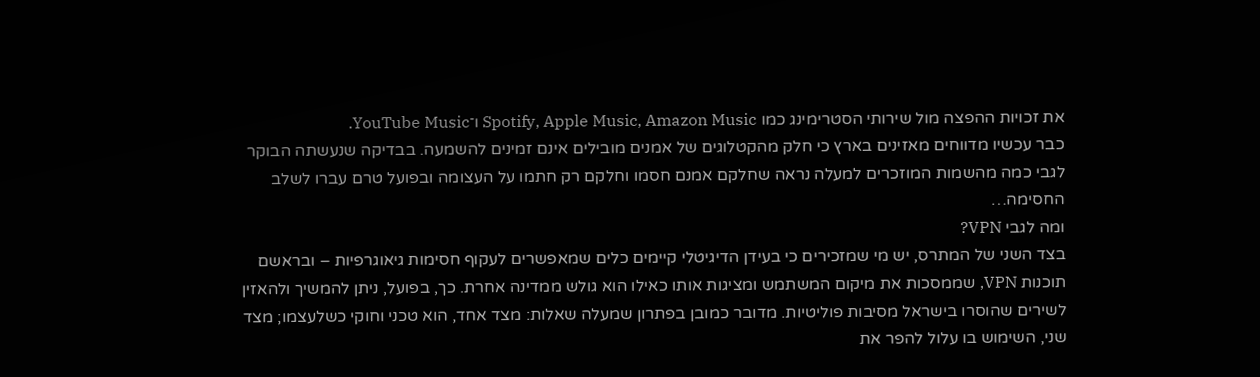את זכויות ההפצה מול שירותי הסטרימינג כמו Spotify, Apple Music, Amazon Music ו־YouTube Music.
כבר עכשיו מדווחים מאזינים בארץ כי חלק מהקטלוגים של אמנים מובילים אינם זמינים להשמעה. בבדיקה שנעשתה הבוקר לגבי כמה מהשמות המוזכרים למעלה נראה שחלקם אמנם חסמו וחלקם רק חתמו על העצומה ובפועל טרם עברו לשלב החסימה…
ומה לגבי VPN?
בצד השני של המתרס, יש מי שמזכירים כי בעידן הדיגיטלי קיימים כלים שמאפשרים לעקוף חסימות גיאוגרפיות – ובראשם תוכנות VPN, שממסכות את מיקום המשתמש ומציגות אותו כאילו הוא גולש ממדינה אחרת. כך, בפועל, ניתן להמשיך ולהאזין לשירים שהוסרו בישראל מסיבות פוליטיות. מדובר כמובן בפתרון שמעלה שאלות: מצד אחד, הוא טכני וחוקי כשלעצמו; מצד שני, השימוש בו עלול להפר את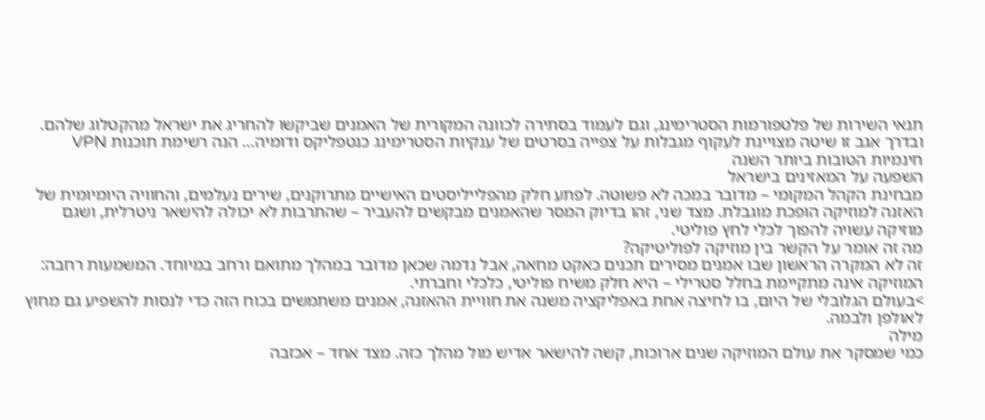תנאי השירות של פלטפורמות הסטרימינג, וגם לעמוד בסתירה לכוונה המקורית של האמנים שביקשו להחריג את ישראל מהקטלוג שלהם. ובדרך אגב זו שיטה מצויינת לעקוף מגבלות על צפייה בסרטים של ענקיות הסטרימינג כנטפליקס ודומיה… הנה רשימת תוכנות VPN חינמיות הטובות ביותר השנה
השפעה על המאזינים בישראל
מבחינת הקהל המקומי – מדובר במכה לא פשוטה. לפתע חלק מהפלייליסטים האישיים מתרוקנים, שירים נעלמים, והחוויה היומיומית של האזנה למוזיקה הופכת מוגבלת. מצד שני, זהו בדיוק המסר שהאמנים מבקשים להעביר – שהתרבות לא יכולה להישאר ניטרלית, ושגם מוזיקה עשויה להפוך לכלי לחץ פוליטי.
מה זה אומר על הקשר בין מוזיקה לפוליטיקה?
זה לא המקרה הראשון שבו אמנים מסירים תכנים כאקט מחאה, אבל נדמה שכאן מדובר במהלך מתואם ורחב במיוחד. המשמעות רחבה: המוזיקה אינה מתקיימת בחלל סטרילי – היא חלק משיח פוליטי, כלכלי וחברתי.
>בעולם הגלובלי של היום, בו לחיצה אחת באפליקציה משנה את חוויית ההאזנה, אמנים משתמשים בכוח הזה כדי לנסות להשפיע גם מחוץ לאולפן ולבמה.
מילה
כמי שמסקר את עולם המוזיקה שנים ארוכות, קשה להישאר אדיש מול מהלך כזה. מצד אחד – אכזבה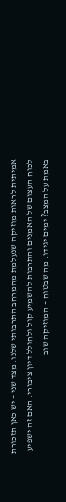אמיתית לראות מוזיקה שנעלמת מהמרחב התרבותי שלנו. מצד שני – יש כאן תזכורת לכוח העצום של האמנים והתרבות להשמיע קול ולחולל דיון ציבורי. האם זה ישפיע באמת על המצב? ימים יגידו. מה שבטוח – המוזיקה שוב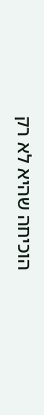הוכיחה שהיא לא רק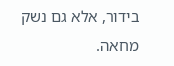בידור, אלא גם נשק מחאה.